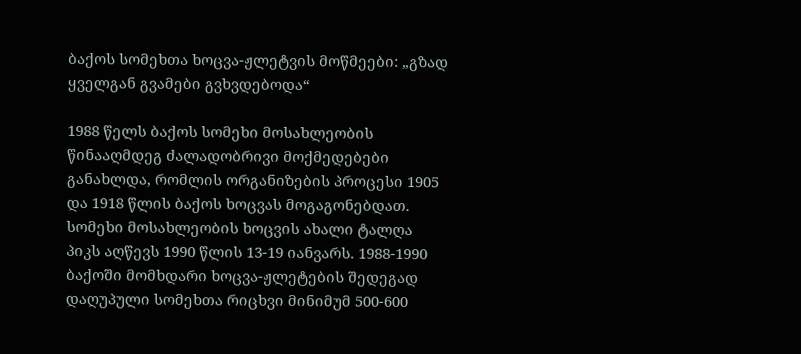ბაქოს სომეხთა ხოცვა-ჟლეტვის მოწმეები: „გზად ყველგან გვამები გვხვდებოდა“

1988 წელს ბაქოს სომეხი მოსახლეობის წინააღმდეგ ძალადობრივი მოქმედებები განახლდა, რომლის ორგანიზების პროცესი 1905 და 1918 წლის ბაქოს ხოცვას მოგაგონებდათ. სომეხი მოსახლეობის ხოცვის ახალი ტალღა პიკს აღწევს 1990 წლის 13-19 იანვარს. 1988-1990 ბაქოში მომხდარი ხოცვა-ჟლეტების შედეგად დაღუპული სომეხთა რიცხვი მინიმუმ 500-600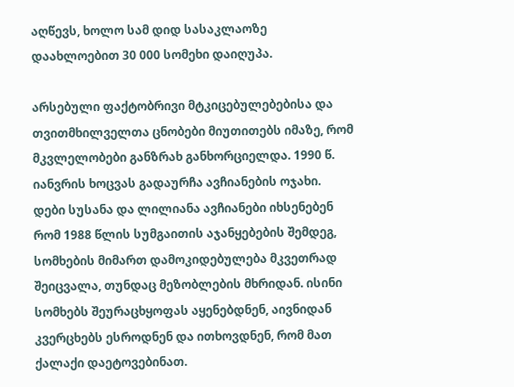აღწევს, ხოლო სამ დიდ სასაკლაოზე დაახლოებით 30 000 სომეხი დაიღუპა.

არსებული ფაქტობრივი მტკიცებულებებისა და თვითმხილველთა ცნობები მიუთითებს იმაზე, რომ მკვლელობები განზრახ განხორციელდა. 1990 წ. იანვრის ხოცვას გადაურჩა ავჩიანების ოჯახი. დები სუსანა და ლილიანა ავჩიანები იხსენებენ რომ 1988 წლის სუმგაითის აჯანყებების შემდეგ, სომხების მიმართ დამოკიდებულება მკვეთრად შეიცვალა, თუნდაც მეზობლების მხრიდან. ისინი სომხებს შეურაცხყოფას აყენებდნენ, აივნიდან კვერცხებს ესროდნენ და ითხოვდნენ, რომ მათ ქალაქი დაეტოვებინათ.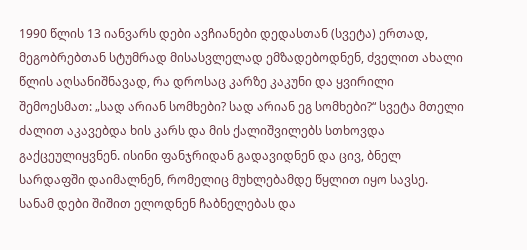1990 წლის 13 იანვარს დები ავჩიანები დედასთან (სვეტა) ერთად, მეგობრებთან სტუმრად მისასვლელად ემზადებოდნენ, ძველით ახალი წლის აღსანიშნავად, რა დროსაც კარზე კაკუნი და ყვირილი შემოესმათ: „სად არიან სომხები? სად არიან ეგ სომხები?“ სვეტა მთელი ძალით აკავებდა ხის კარს და მის ქალიშვილებს სთხოვდა გაქცეულიყვნენ. ისინი ფანჯრიდან გადავიდნენ და ცივ, ბნელ სარდაფში დაიმალნენ, რომელიც მუხლებამდე წყლით იყო სავსე.
სანამ დები შიშით ელოდნენ ჩაბნელებას და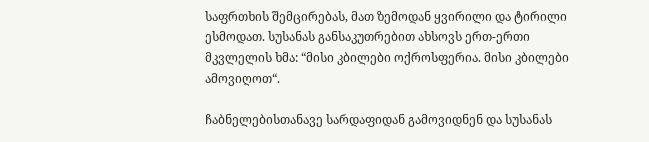საფრთხის შემცირებას, მათ ზემოდან ყვირილი და ტირილი ესმოდათ. სუსანას განსაკუთრებით ახსოვს ერთ-ერთი მკვლელის ხმა: “მისი კბილები ოქროსფერია. მისი კბილები ამოვიღოთ“.

ჩაბნელებისთანავე სარდაფიდან გამოვიდნენ და სუსანას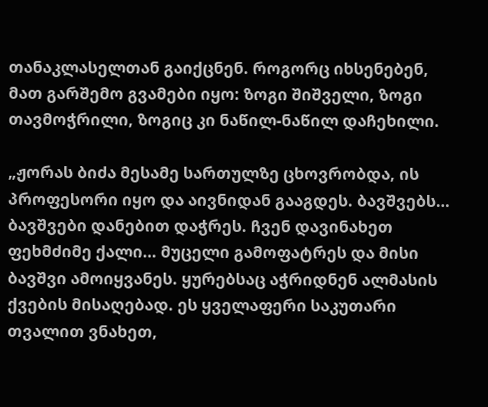თანაკლასელთან გაიქცნენ. როგორც იხსენებენ, მათ გარშემო გვამები იყო: ზოგი შიშველი, ზოგი თავმოჭრილი, ზოგიც კი ნაწილ-ნაწილ დაჩეხილი.

„ჟორას ბიძა მესამე სართულზე ცხოვრობდა, ის პროფესორი იყო და აივნიდან გააგდეს. ბავშვებს… ბავშვები დანებით დაჭრეს. ჩვენ დავინახეთ ფეხმძიმე ქალი… მუცელი გამოფატრეს და მისი ბავშვი ამოიყვანეს. ყურებსაც აჭრიდნენ ალმასის ქვების მისაღებად. ეს ყველაფერი საკუთარი თვალით ვნახეთ,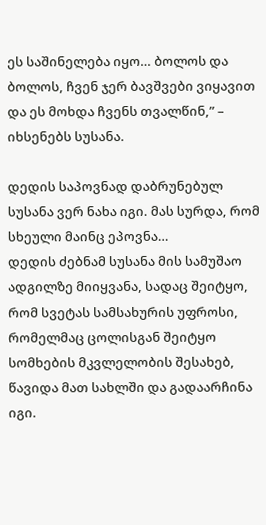ეს საშინელება იყო… ბოლოს და ბოლოს, ჩვენ ჯერ ბავშვები ვიყავით და ეს მოხდა ჩვენს თვალწინ,” – იხსენებს სუსანა.

დედის საპოვნად დაბრუნებულ სუსანა ვერ ნახა იგი. მას სურდა, რომ სხეული მაინც ეპოვნა…
დედის ძებნამ სუსანა მის სამუშაო ადგილზე მიიყვანა, სადაც შეიტყო, რომ სვეტას სამსახურის უფროსი, რომელმაც ცოლისგან შეიტყო სომხების მკვლელობის შესახებ, წავიდა მათ სახლში და გადაარჩინა იგი.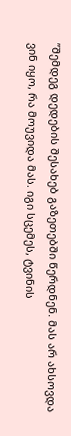”შემდეგ დედების შესახებ გაზეთებში წერდნენ. მას არ ახსოვდა ვინ იყო, რა მოუვიდა მას. იგი სცემეს, ტვინის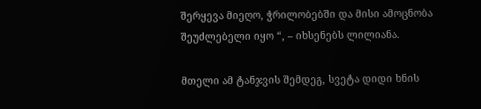შერყევა მიეღო, ჭრილობებში და მისი ამოცნობა შეუძლებელი იყო “, – იხსენებს ლილიანა.

მთელი ამ ტანჯვის შემდეგ, სვეტა დიდი ხნის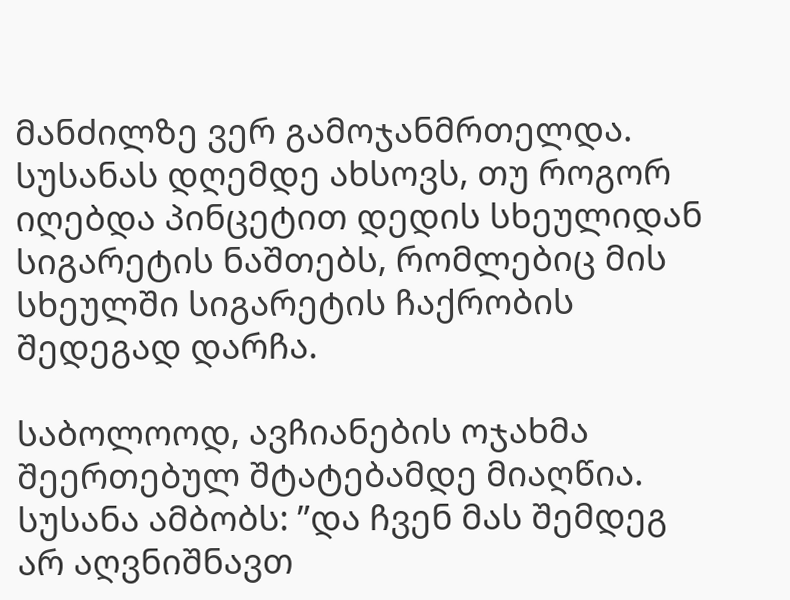მანძილზე ვერ გამოჯანმრთელდა. სუსანას დღემდე ახსოვს, თუ როგორ იღებდა პინცეტით დედის სხეულიდან სიგარეტის ნაშთებს, რომლებიც მის სხეულში სიგარეტის ჩაქრობის შედეგად დარჩა.

საბოლოოდ, ავჩიანების ოჯახმა შეერთებულ შტატებამდე მიაღწია. სუსანა ამბობს: ”და ჩვენ მას შემდეგ არ აღვნიშნავთ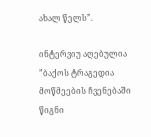ახალ წელს”.

ინტერვიუ აღებულია ”ბაქოს ტრაგედია მოწმეების ჩვენებაში წიგნი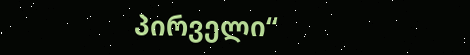პირველი“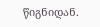წიგნიდან.